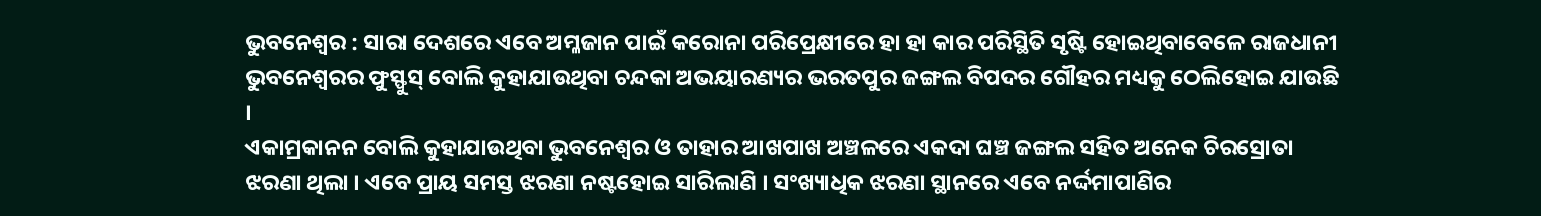ଭୁବନେଶ୍ୱର : ସାରା ଦେଶରେ ଏବେ ଅମ୍ଳଜାନ ପାଇଁ କରୋନା ପରିପ୍ରେକ୍ଷୀରେ ହା ହା କାର ପରିସ୍ଥିତି ସୃଷ୍ଟି ହୋଇଥିବାବେଳେ ରାଜଧାନୀ ଭୁବନେଶ୍ୱରର ଫୁସ୍ଫୁସ୍ ବୋଲି କୁହାଯାଉଥିବା ଚନ୍ଦକା ଅଭୟାରଣ୍ୟର ଭରତପୁର ଜଙ୍ଗଲ ବିପଦର ଗୌହର ମଧ୍ୟକୁ ଠେଲିହୋଇ ଯାଉଛି ।
ଏକାମ୍ରକାନନ ବୋଲି କୁହାଯାଉଥିବା ଭୁବନେଶ୍ୱର ଓ ତାହାର ଆଖପାଖ ଅଞ୍ଚଳରେ ଏକଦା ଘଞ୍ଚ ଜଙ୍ଗଲ ସହିତ ଅନେକ ଚିରସ୍ରୋତା ଝରଣା ଥିଲା । ଏବେ ପ୍ରାୟ ସମସ୍ତ ଝରଣା ନଷ୍ଟହୋଇ ସାରିଲାଣି । ସଂଖ୍ୟାଧିକ ଝରଣା ସ୍ଥାନରେ ଏବେ ନର୍ଦ୍ଦମାପାଣିର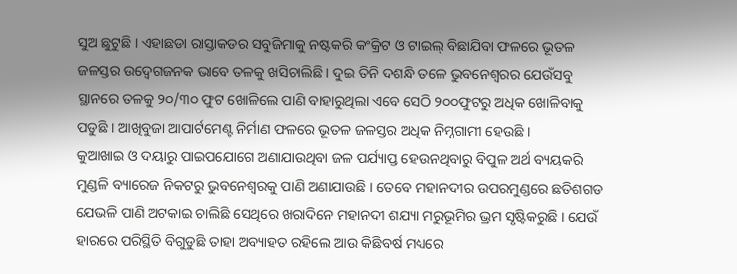ସୁଅ ଛୁଟୁଛି । ଏହାଛଡା ରାସ୍ତାକଡର ସବୁଜିମାକୁ ନଷ୍ଟକରି କଂକ୍ରିଟ ଓ ଟାଇଲ୍ ବିଛାଯିବା ଫଳରେ ଭୂତଳ ଜଳସ୍ତର ଉଦ୍ବେଗଜନକ ଭାବେ ତଳକୁ ଖସିଚାଲିଛି । ଦୁଇ ତିନି ଦଶନ୍ଧି ତଳେ ଭୁବନେଶ୍ୱରର ଯେଉଁସବୁ ସ୍ଥାନରେ ତଳକୁ ୨୦/୩୦ ଫୁଟ ଖୋଳିଲେ ପାଣି ବାହାରୁଥିଲା ଏବେ ସେଠି ୨୦୦ଫୁଟରୁ ଅଧିକ ଖୋଳିବାକୁ ପଡୁଛି । ଆଖିବୁଜା ଆପାର୍ଟମେଣ୍ଟ ନିର୍ମାଣ ଫଳରେ ଭୂତଳ ଜଳସ୍ତର ଅଧିକ ନିମ୍ନଗାମୀ ହେଉଛି ।
କୁଆଖାଇ ଓ ଦୟାରୁ ପାଇପଯୋଗେ ଅଣାଯାଉଥିବା ଜଳ ପର୍ଯ୍ୟାପ୍ତ ହେଉନଥିବାରୁ ବିପୁଳ ଅର୍ଥ ବ୍ୟୟକରି ମୁଣ୍ଡଳି ବ୍ୟାରେଜ ନିକଟରୁ ଭୁବନେଶ୍ୱରକୁ ପାଣି ଅଣାଯାଉଛି । ତେବେ ମହାନଦୀର ଉପରମୁଣ୍ଡରେ ଛତିଶଗଡ ଯେଭଳି ପାଣି ଅଟକାଇ ଚାଲିଛି ସେଥିରେ ଖରାଦିନେ ମହାନଦୀ ଶଯ୍ୟା ମରୁଭୂମିର ଭ୍ରମ ସୃଷ୍ଟିକରୁଛି । ଯେଉଁ ହାରରେ ପରିସ୍ଥିତି ବିଗୁଡୁଛି ତାହା ଅବ୍ୟାହତ ରହିଲେ ଆଉ କିଛିବର୍ଷ ମଧ୍ୟରେ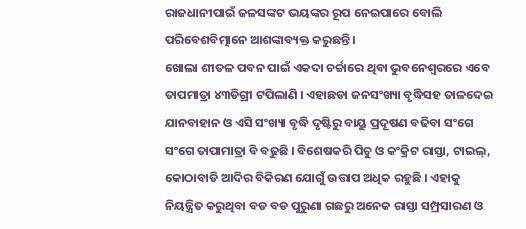ରାଜଧାନୀପାଇଁ ଜଳସଙ୍କଟ ଭୟଙ୍କର ରୂପ ନେଇପାରେ ବୋଲି ପରିବେଶବିତ୍ମାନେ ଆଶଙ୍କାବ୍ୟକ୍ତ କରୁଛନ୍ତି ।
ଖୋଲା ଶୀତଳ ପବନ ପାଇଁ ଏକଦା ଚର୍ଚ୍ଚାରେ ଥିବା ଭୁବନେଶ୍ୱରରେ ଏବେ ତାପମାତ୍ରା ୪୩ଡିଗ୍ରୀ ଟପିଲାଣି । ଏହାଛଡା ଜନସଂଖ୍ୟା ବୃଦ୍ଧିସହ ତାଳଦେଇ ଯାନବାହାନ ଓ ଏସି ସଂଖ୍ୟା ବୃଦ୍ଧି ଦୃଷ୍ଟିରୁ ବାୟୁ ପ୍ରଦୂଷଣ ବଢିବା ସଂଗେ ସଂଗେ ତାପାମାତ୍ରା ବି ବଢୁଛି । ବିଶେଷକରି ପିଚୁ ଓ କଂକ୍ରିଟ ରାସ୍ତା, ଟାଇଲ୍, କୋଠାବାଡି ଆଦିର ବିକିରଣ ଯୋଗୁଁ ଉତ୍ତାପ ଅଧିକ ରହୁଛି । ଏହାକୁ ନିୟନ୍ତ୍ରିତ କରୁଥିବା ବଡ ବଡ ପୁରୁଣା ଗଛରୁ ଅନେକ ରାସ୍ତା ସମ୍ପ୍ରସାରଣ ଓ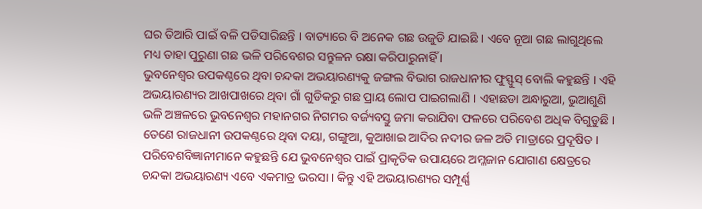ଘର ତିଆରି ପାଇଁ ବଳି ପଡିସାରିଛନ୍ତି । ବାତ୍ୟାରେ ବି ଅନେକ ଗଛ ଉଜୁଡି ଯାଇଛି । ଏବେ ନୂଆ ଗଛ ଲାଗୁଥିଲେ ମଧ୍ୟ ତାହା ପୁରୁଣା ଗଛ ଭଳି ପରିବେଶର ସନ୍ତୁଳନ ରକ୍ଷା କରିପାରୁନାହିଁ ।
ଭୁବନେଶ୍ୱର ଉପକଣ୍ଠରେ ଥିବା ଚନ୍ଦକା ଅଭୟାରଣ୍ୟକୁ ଜଙ୍ଗଲ ବିଭାଗ ରାଜଧାନୀର ଫୁସ୍ଫୁସ୍ ବୋଲି କହୁଛନ୍ତି । ଏହି ଅଭୟାରଣ୍ୟର ଆଖପାଖରେ ଥିବା ଗାଁ ଗୁଡିକରୁ ଗଛ ପ୍ରାୟ ଲୋପ ପାଇଗଲାଣି । ଏହାଛଡା ଅନ୍ଧାରୁଆ, ଭୁଆଶୁଣି ଭଳି ଅଞ୍ଚଳରେ ଭୁବନେଶ୍ୱର ମହାନଗର ନିଗମର ବର୍ଜ୍ୟବସ୍ତୁ ଜମା କରାଯିବା ଫଳରେ ପରିବେଶ ଅଧିକ ବିଗୁଡୁଛି । ତେଣେ ରାଜଧାନୀ ଉପକଣ୍ଠରେ ଥିବା ଦୟା, ଗଙ୍ଗୁଆ, କୁଆଖାଇ ଆଦିର ନଦୀର ଜଳ ଅତି ମାତ୍ରାରେ ପ୍ରଦୂଷିତ ।
ପରିବେଶବିଜ୍ଞାନୀମାନେ କହୁଛନ୍ତି ଯେ ଭୁବନେଶ୍ୱର ପାଇଁ ପ୍ରାକୃତିକ ଉପାୟରେ ଅମ୍ଳଜାନ ଯୋଗାଣ କ୍ଷେତ୍ରରେ ଚନ୍ଦକା ଅଭୟାରଣ୍ୟ ଏବେ ଏକମାତ୍ର ଭରସା । କିନ୍ତୁ ଏହି ଅଭୟାରଣ୍ୟର ସମ୍ପୂର୍ଣ୍ଣ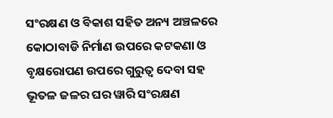ସଂରକ୍ଷଣ ଓ ବିକାଶ ସହିତ ଅନ୍ୟ ଅଞ୍ଚଳରେ କୋଠାବାଡି ନିର୍ମାଣ ଉପରେ କଟକଣା ଓ ବୃକ୍ଷରୋପଣ ଉପରେ ଗୁରୁତ୍ୱ ଦେବା ସହ ଭୂତଳ ଜଳର ଘର ୱାରି ସଂରକ୍ଷଣ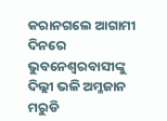କରାନଗଲେ ଆଗାମୀ ଦିନରେ ଭୁବନେଶ୍ୱରବାସୀଙ୍କୁ ଦିଲ୍ଲୀ ଭଳି ଅମ୍ଳଜାନ ମରୁଡି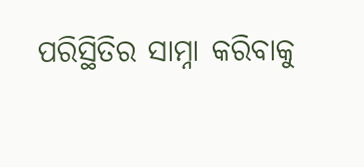ପରିସ୍ଥିତିର ସାମ୍ନା କରିବାକୁ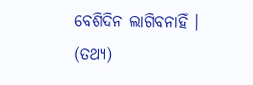ବେଶିଦିନ ଲାଗିବନାହିଁ । (ତଥ୍ୟ)